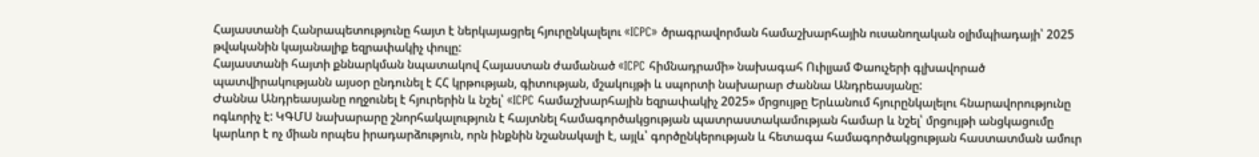Հայաստանի Հանրապետությունը հայտ է ներկայացրել հյուրընկալելու «ICPC» ծրագրավորման համաշխարհային ուսանողական օլիմպիադայի՝ 2025 թվականին կայանալիք եզրափակիչ փուլը:
Հայաստանի հայտի քննարկման նպատակով Հայաստան ժամանած «ICPC հիմնադրամի» նախագահ Ուիլյամ Փաուչերի գլխավորած պատվիրակությանն այսօր ընդունել է ՀՀ կրթության, գիտության, մշակույթի և սպորտի նախարար Ժաննա Անդրեասյանը:
Ժաննա Անդրեասյանը ողջունել է հյուրերին և նշել՝ «ICPC համաշխարհային եզրափակիչ 2025» մրցույթը Երևանում հյուրընկալելու հնարավորությունը ոգևորիչ է: ԿԳՄՍ նախարարը շնորհակալություն է հայտնել համագործակցության պատրաստակամության համար և նշել՝ մրցույթի անցկացումը կարևոր է ոչ միան որպես իրադարձություն, որն ինքնին նշանակալի է, այլև՝ գործընկերության և հետագա համագործակցության հաստատման ամուր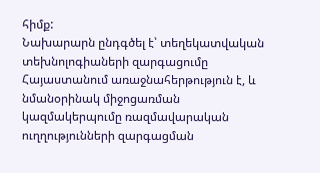հիմք:
Նախարարն ընդգծել է՝ տեղեկատվական տեխնոլոգիաների զարգացումը Հայաստանում առաջնահերթություն է, և նմանօրինակ միջոցառման կազմակերպումը ռազմավարական ուղղությունների զարգացման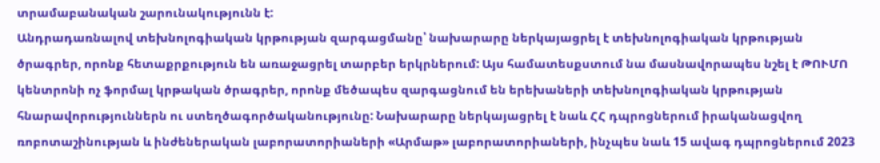տրամաբանական շարունակությունն է:
Անդրադառնալով տեխնոլոգիական կրթության զարգացմանը՝ նախարարը ներկայացրել է տեխնոլոգիական կրթության ծրագրեր, որոնք հետաքրքություն են առաջացրել տարբեր երկրներում: Այս համատեսքստում նա մասնավորապես նշել է ԹՈՒՄՈ կենտրոնի ոչ ֆորմալ կրթական ծրագրեր, որոնք մեծապես զարգացնում են երեխաների տեխնոլոգիական կրթության հնարավորություններն ու ստեղծագործականությունը: Նախարարը ներկայացրել է նաև ՀՀ դպրոցներում իրականացվող ռոբոտաշինության և ինժեներական լաբորատորիաների «Արմաթ» լաբորատորիաների, ինչպես նաև 15 ավագ դպրոցներում 2023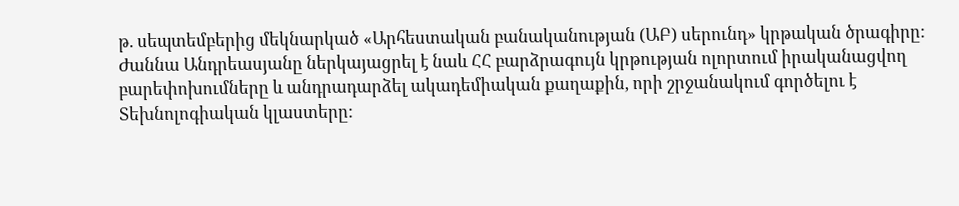թ. սեպտեմբերից մեկնարկած «Արհեստական բանականության (ԱԲ) սերունդ» կրթական ծրագիրը:
Ժաննա Անդրեասյանը ներկայացրել է նաև ՀՀ բարձրագույն կրթության ոլորտում իրականացվող բարեփոխումները և անդրադարձել ակադեմիական քաղաքին, որի շրջանակում գործելու է Տեխնոլոգիական կլաստերը: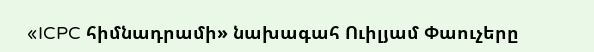«ICPC հիմնադրամի» նախագահ Ուիլյամ Փաուչերը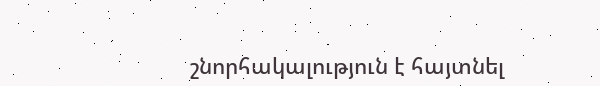շնորհակալություն է հայտնել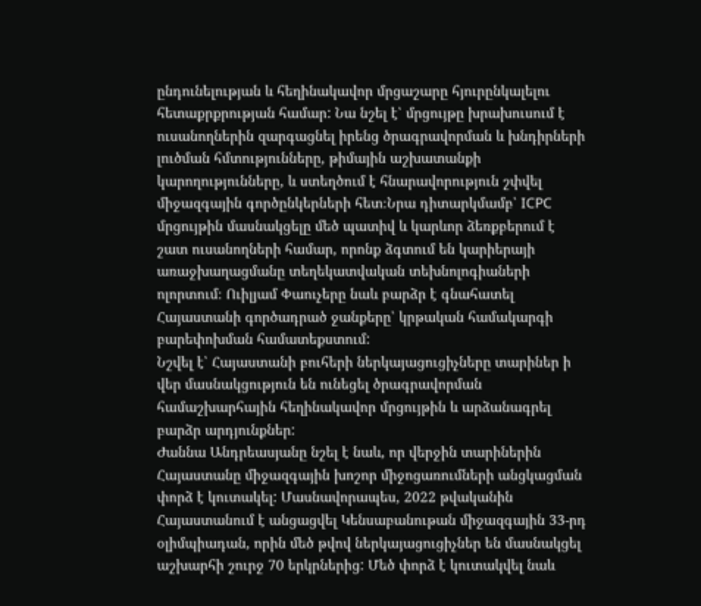ընդունելության և հեղինակավոր մրցաշարը հյուրընկալելու հետաքրքրության համար: Նա նշել է՝ մրցույթը խրախուսում է ուսանողներին զարգացնել իրենց ծրագրավորման և խնդիրների լուծման հմտությունները, թիմային աշխատանքի կարողությունները, և ստեղծում է հնարավորություն շփվել միջազգային գործընկերների հետ։Նրա դիտարկմամբ՝ ICPC մրցույթին մասնակցելը մեծ պատիվ և կարևոր ձեռքբերում է շատ ուսանողների համար, որոնք ձգտում են կարիերայի առաջխաղացմանը տեղեկատվական տեխնոլոգիաների ոլորտում։ Ուիլյամ Փաուչերը նաև բարձր է գնահատել Հայաստանի գործադրած ջանքերը՝ կրթական համակարգի բարեփոխման համատեքստում:
Նշվել է՝ Հայաստանի բուհերի ներկայացուցիչները տարիներ ի վեր մասնակցություն են ունեցել ծրագրավորման համաշխարհային հեղինակավոր մրցույթին և արձանագրել բարձր արդյունքներ:
Ժաննա Անդրեասյանը նշել է նաև, որ վերջին տարիներին Հայաստանը միջազգային խոշոր միջոցառումների անցկացման փորձ է կուտակել: Մասնավորապես, 2022 թվականին Հայաստանում է անցացվել Կենսաբանութան միջազգային 33-րդ օլիմպիադան, որին մեծ թվով ներկայացուցիչներ են մասնակցել աշխարհի շուրջ 70 երկրներից: Մեծ փորձ է կուտակվել նաև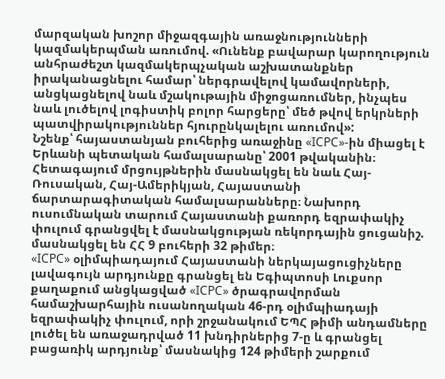մարզական խոշոր միջազգային առաջնությունների կազմակերպման առումով. «Ունենք բավարար կարողություն անհրաժեշտ կազմակերպչական աշխատանքներ իրականացնելու համար՝ ներգրավելով կամավորների, անցկացնելով նաև մշակութային միջոցառումներ, ինչպես նաև լուծելով լոգիստիկ բոլոր հարցերը՝ մեծ թվով երկրների պատվիրակություններ հյուրընկալելու առումով»:
Նշենք՝ հայաստանյան բուհերից առաջինը «ICPC»-ին միացել է Երևանի պետական համալսարանը՝ 2001 թվականին։ Հետագայում մրցույթներին մասնակցել են նաև Հայ-Ռուսական, Հայ-Ամերիկյան, Հայաստանի ճարտարագիտական համալսարանները։ Նախորդ ուսումնական տարում Հայաստանի քառորդ եզրափակիչ փուլում գրանցվել է մասնակցության ռեկորդային ցուցանիշ. մասնակցել են ՀՀ 9 բուհերի 32 թիմեր։
«ICPC» օլիմպիադայում Հայաստանի ներկայացուցիչները լավագույն արդյունքը գրանցել են Եգիպտոսի Լուքսոր քաղաքում անցկացված «ICPC» ծրագրավորման համաշխարհային ուսանողական 46-րդ օլիմպիադայի եզրափակիչ փուլում, որի շրջանակում ԵՊՀ թիմի անդամները լուծել են առաջադրված 11 խնդիրներից 7-ը և գրանցել բացառիկ արդյունք՝ մասնակից 124 թիմերի շարքում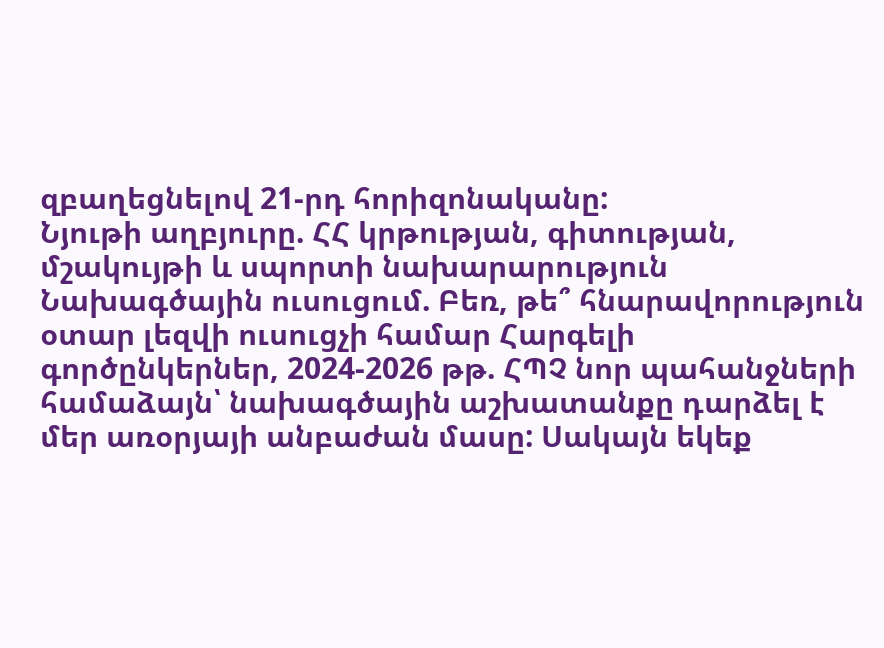զբաղեցնելով 21-րդ հորիզոնականը:
Նյութի աղբյուրը. ՀՀ կրթության, գիտության, մշակույթի և սպորտի նախարարություն
Նախագծային ուսուցում. Բեռ, թե՞ հնարավորություն օտար լեզվի ուսուցչի համար Հարգելի գործընկերներ, 2024-2026 թթ. ՀՊՉ նոր պահանջների համաձայն՝ նախագծային աշխատանքը դարձել է մեր առօրյայի անբաժան մասը: Սակայն եկեք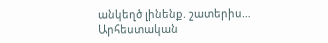անկեղծ լինենք. շատերիս…
Արհեստական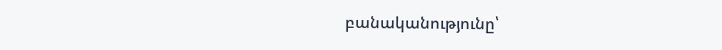բանականությունը՝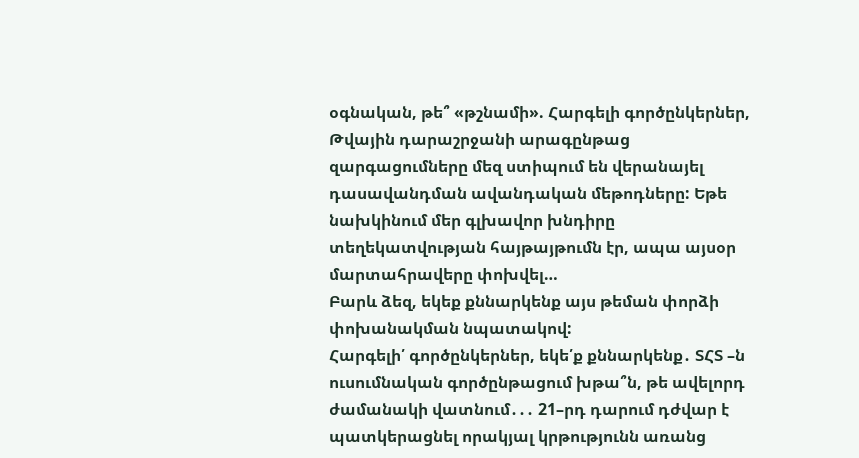օգնական, թե՞ «թշնամի». Հարգելի գործընկերներ, Թվային դարաշրջանի արագընթաց զարգացումները մեզ ստիպում են վերանայել դասավանդման ավանդական մեթոդները: Եթե նախկինում մեր գլխավոր խնդիրը տեղեկատվության հայթայթումն էր, ապա այսօր մարտահրավերը փոխվել…
Բարև ձեզ, եկեք քննարկենք այս թեման փորձի փոխանակման նպատակով:
Հարգելի՛ գործընկերներ, եկե՛ք քննարկենք․ ՏՀՏ –ն ուսումնական գործընթացում խթա՞ն, թե ավելորդ ժամանակի վատնում․․․ 21–րդ դարում դժվար է պատկերացնել որակյալ կրթությունն առանց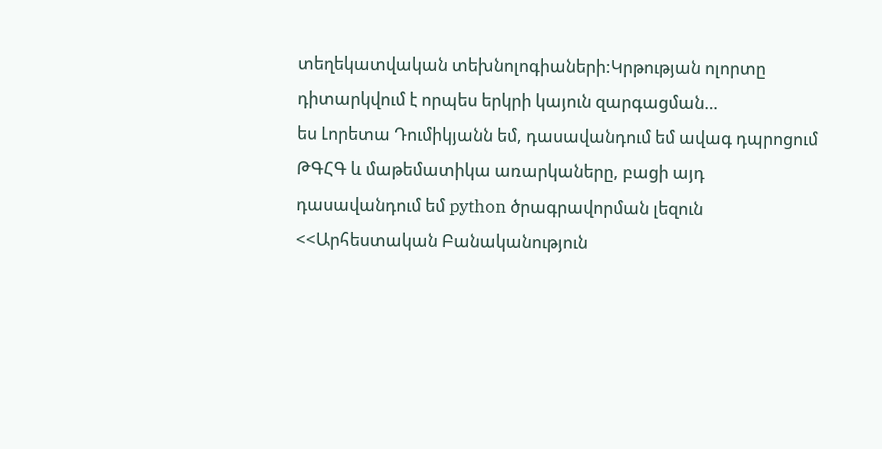տեղեկատվական տեխնոլոգիաների:Կրթության ոլորտը դիտարկվում է որպես երկրի կայուն զարգացման…
ես Լորետա Դումիկյանն եմ, դասավանդում եմ ավագ դպրոցում ԹԳՀԳ և մաթեմատիկա առարկաները, բացի այդ դասավանդում եմ python ծրագրավորման լեզուն <<Արհեստական Բանականություն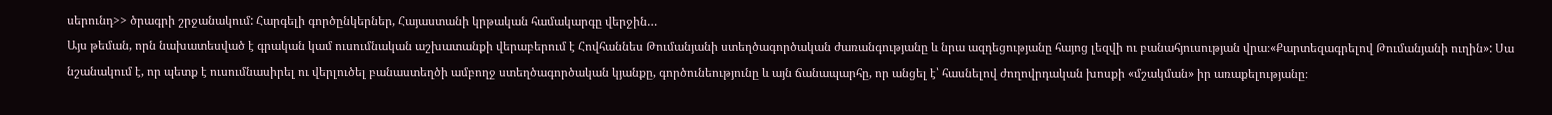սերունդ>> ծրագրի շրջանակում: Հարգելի գործընկերներ, Հայաստանի կրթական համակարգը վերջին…
Այս թեման, որն նախատեսված է գրական կամ ուսումնական աշխատանքի վերաբերում է Հովհաննես Թումանյանի ստեղծագործական ժառանգությանը և նրա ազդեցությանը հայոց լեզվի ու բանահյուսության վրա։«Քարտեզագրելով Թումանյանի ուղին»: Սա նշանակում է, որ պետք է ուսումնասիրել ու վերլուծել բանաստեղծի ամբողջ ստեղծագործական կյանքը, գործունեությունը և այն ճանապարհը, որ անցել է՝ հասնելով ժողովրդական խոսքի «մշակման» իր առաքելությանը։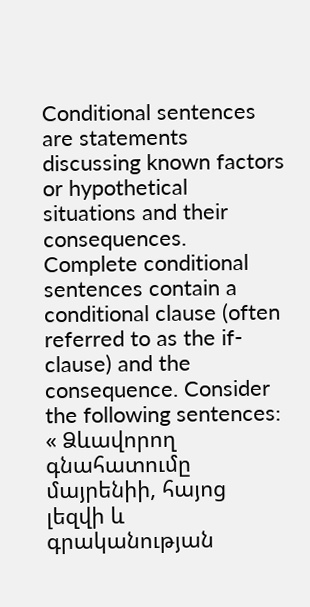Conditional sentences are statements discussing known factors or hypothetical situations and their consequences. Complete conditional sentences contain a conditional clause (often referred to as the if-clause) and the consequence. Consider the following sentences:
« Ձևավորող գնահատումը մայրենիի, հայոց լեզվի և գրականության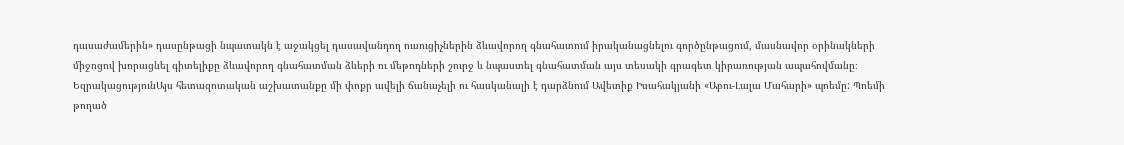դասաժամերին» դասընթացի նպատակն է աջակցել դասավանդող ուսուցիչներին ձևավորող գնահատում իրականացնելու գործընթացում, մասնավոր օրինակների միջոցով խորացնել գիտելիքը ձևավորող գնահատման ձևերի ու մեթոդների շուրջ և նպաստել գնահատման այս տեսակի գրագետ կիրառության ապահովմանը։
ԵզրակացությունԱյս հետազոտական աշխատանքը մի փոքր ավելի ճանաչելի ու հասկանալի է դարձնում Ավետիք Իսահակյանի «Աբու-Լալա Մահարի» պոեմը: Պոեմի թողած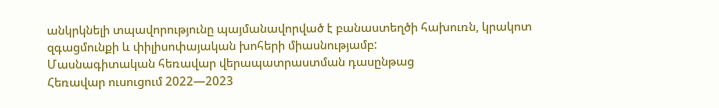անկրկնելի տպավորությունը պայմանավորված է բանաստեղծի հախուռն, կրակոտ զգացմունքի և փիլիսոփայական խոհերի միասնությամբ:
Մասնագիտական հեռավար վերապատրաստման դասընթաց
Հեռավար ուսուցում 2022—2023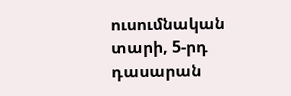ուսումնական տարի, 5-րդ դասարան